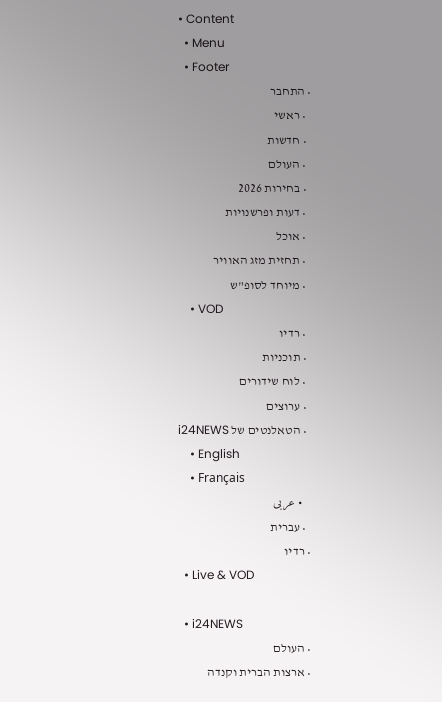• Content
  • Menu
  • Footer
  • התחבר
    • ראשי
    • חדשות
    • העולם
    • בחירות 2026
    • דעות ופרשנויות
    • אוכל
    • תחזית מזג האוויר
    • מיוחד לסופ"ש
    • VOD
    • רדיו
    • תוכניות
    • לוח שידורים
    • ערוצים
    • הטאלנטים של i24NEWS
    • English
    • Français
    • عربى
    • עברית
  • רדיו
  • Live & VOD

  • i24NEWS
  • העולם
  • ארצות הברית וקנדה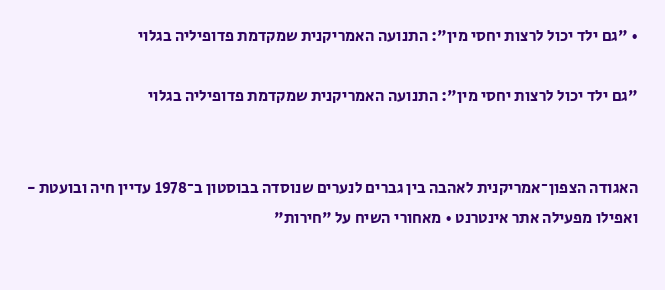• "גם ילד יכול לרצות יחסי מין": התנועה האמריקנית שמקדמת פדופיליה בגלוי

"גם ילד יכול לרצות יחסי מין": התנועה האמריקנית שמקדמת פדופיליה בגלוי


האגודה הצפון־אמריקנית לאהבה בין גברים לנערים שנוסדה בבוסטון ב־1978 עדיין חיה ובועטת - ואפילו מפעילה אתר אינטרנט • מאחורי השיח על "חירות"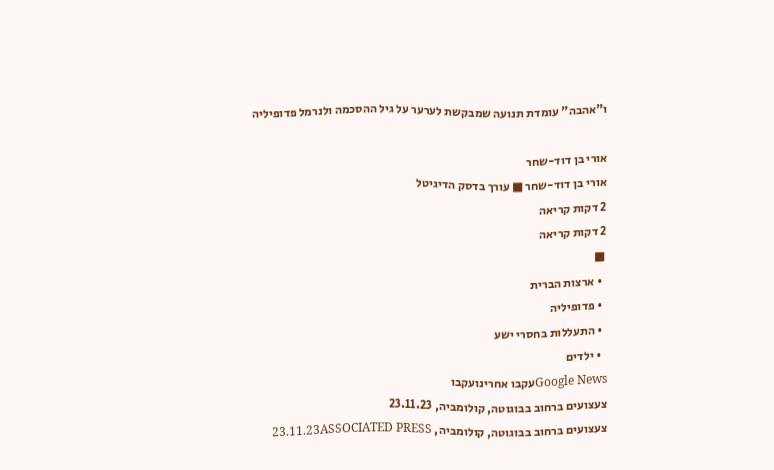ו"אהבה" עומדת תנועה שמבקשת לערער על גיל ההסכמה ולנרמל פדופיליה

אורי בן דוד-שחר
אורי בן דוד-שחר ■ עורך בדסק הדיגיטל
2 דקות קריאה
2 דקות קריאה
 ■
  • ארצות הברית
  • פדופיליה
  • התעללות בחסרי ישע
  • ילדים
Google Newsעקבו אחרינועקבו
צעצועים ברחוב בבוגוטה, קולומביה, 23.11.23
צעצועים ברחוב בבוגוטה, קולומביה, 23.11.23ASSOCIATED PRESS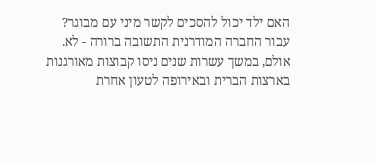האם ילד יכול להסכים לקשר מיני עם מבוגר? עבור החברה המודרנית התשובה ברורה - לא. אולם, במשך עשרות שנים ניסו קבוצות מאורגנות בארצות הברית ובאירופה לטעון אחרת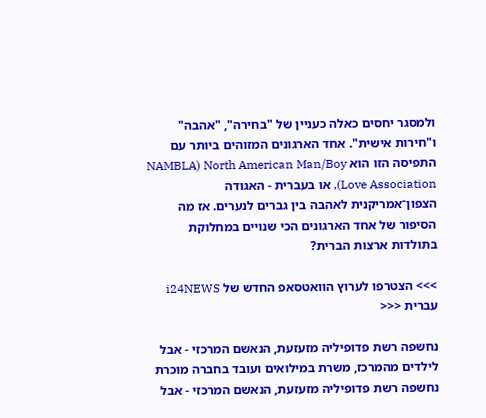ולמסגר יחסים כאלה כעניין של "בחירה", "אהבה" ו"חירות אישית". אחד הארגונים המזוהים ביותר עם התפיסה הזו הוא NAMBLA) North American Man/Boy Love Association), או בעברית - האגודה הצפון־אמריקנית לאהבה בין גברים לנערים. אז מה הסיפור של אחד הארגונים הכי שנויים במחלוקת בתולדות ארצות הברית?

>>> הצטרפו לערוץ הוואטסאפ החדש של i24NEWS עברית <<<

נחשפה רשת פדופיליה מזעזעת, הנאשם המרכזי - אבל לילדים מהמרכז, משרת במילואים ועובד בחברה מוכרת
נחשפה רשת פדופיליה מזעזעת, הנאשם המרכזי - אבל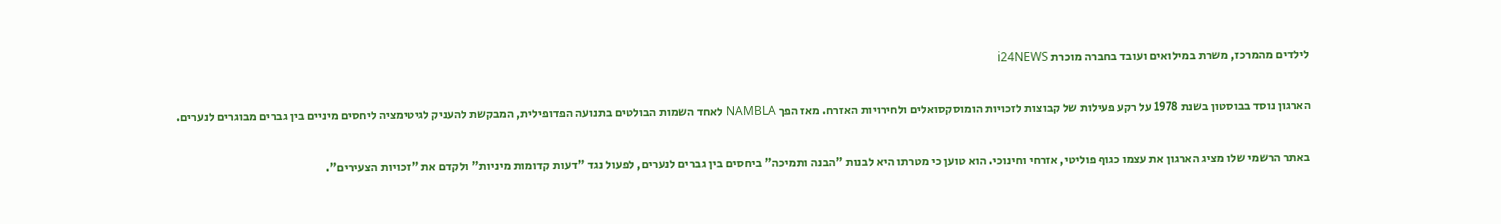לילדים מהמרכז, משרת במילואים ועובד בחברה מוכרת i24NEWS

הארגון נוסד בבוסטון בשנת 1978 על רקע פעילות של קבוצות לזכויות הומוסקסואלים ולחירויות האזרח. מאז הפך NAMBLA לאחד השמות הבולטים בתנועה הפדופילית, המבקשת להעניק לגיטימציה ליחסים מיניים בין גברים מבוגרים לנערים.

באתר הרשמי שלו מציג הארגון את עצמו כגוף פוליטי, אזרחי וחינוכי. הוא טוען כי מטרתו היא לבנות "הבנה ותמיכה" ביחסים בין גברים לנערים, לפעול נגד "דעות קדומות מיניות" ולקדם את "זכויות הצעירים".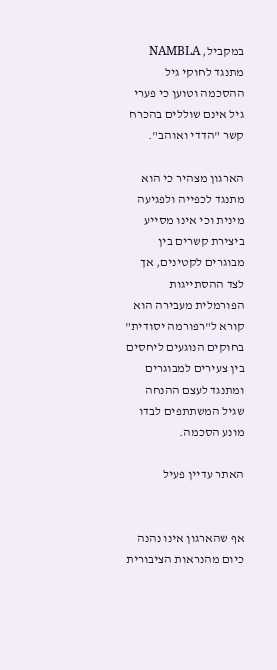במקביל, NAMBLA מתנגד לחוקי גיל ההסכמה וטוען כי פערי גיל אינם שוללים בהכרח קשר "הדדי ואוהב".

הארגון מצהיר כי הוא מתנגד לכפייה ולפגיעה מינית וכי אינו מסייע ביצירת קשרים בין מבוגרים לקטינים, אך לצד ההסתייגות הפורמלית מעבירה הוא קורא ל"רפורמה יסודית" בחוקים הנוגעים ליחסים בין צעירים למבוגרים ומתנגד לעצם ההנחה שגיל המשתתפים לבדו מונע הסכמה.

האתר עדיין פעיל


אף שהארגון אינו נהנה כיום מהנראות הציבורית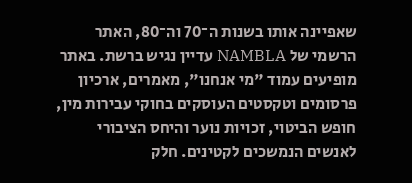שאפיינה אותו בשנות ה־70 וה־80, האתר הרשמי של NAMBLA עדיין נגיש ברשת. באתר מופיעים עמוד "מי אנחנו", מאמרים, ארכיון פרסומים וטקסטים העוסקים בחוקי עבירות מין, חופש הביטוי, זכויות נוער והיחס הציבורי לאנשים הנמשכים לקטינים. חלק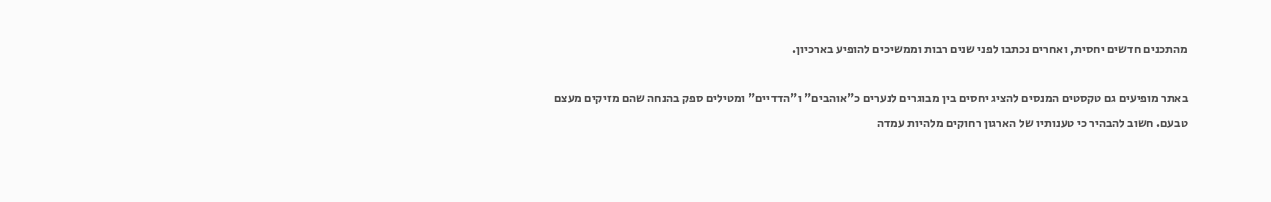מהתכנים חדשים יחסית, ואחרים נכתבו לפני שנים רבות וממשיכים להופיע בארכיון.

באתר מופיעים גם טקסטים המנסים להציג יחסים בין מבוגרים לנערים כ"אוהבים" ו"הדדיים" ומטילים ספק בהנחה שהם מזיקים מעצם טבעם. חשוב להבהיר כי טענותיו של הארגון רחוקים מלהיות עמדה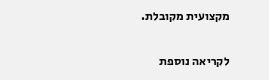מקצועית מקובלת.

לקריאה נוספת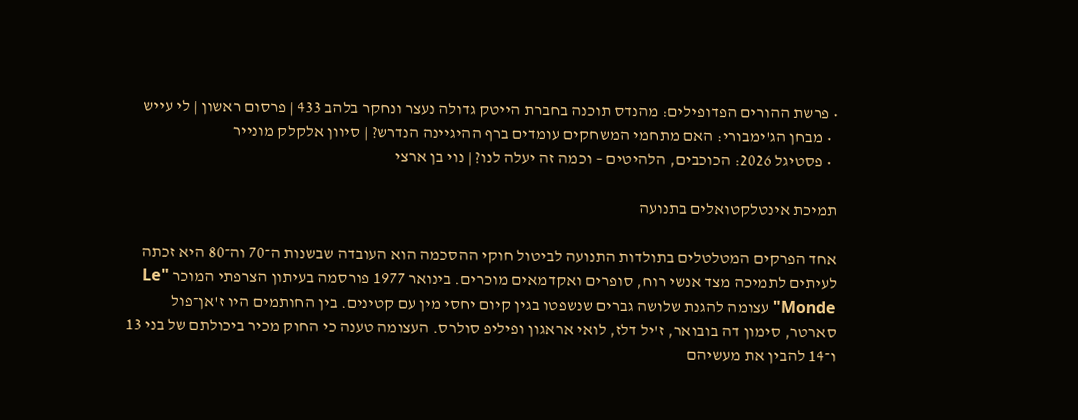• פרשת ההורים הפדופילים: מהנדס תוכנה בחברת הייטק גדולה נעצר ונחקר בלהב 433 | פרסום ראשון | לי עייש
  • מבחן הג'ימבורי: האם מתחמי המשחקים עומדים ברף ההיגיינה הנדרש? | סיוון אלקלק מונייר
  • פסטיגל 2026: הכוכבים, הלהיטים – וכמה זה יעלה לנו? | נוי בן ארצי

תמיכת אינטלקטואלים בתנועה

אחד הפרקים המטלטלים בתולדות התנועה לביטול חוקי ההסכמה הוא העובדה שבשנות ה־70 וה־80 היא זכתה לעיתים לתמיכה מצד אנשי רוח, סופרים ואקדמאים מוכרים. בינואר 1977 פורסמה בעיתון הצרפתי המוכר "Le Monde" עצומה להגנת שלושה גברים שנשפטו בגין קיום יחסי מין עם קטינים. בין החותמים היו ז'אן־פול סארטר, סימון דה בובואר, ז'יל דלז, לואי אראגון ופיליפ סולרס. העצומה טענה כי החוק מכיר ביכולתם של בני 13 ו־14 להבין את מעשיהם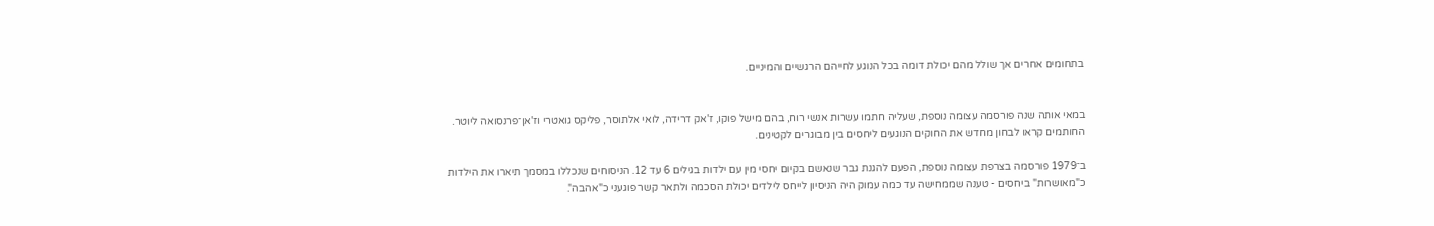בתחומים אחרים אך שולל מהם יכולת דומה בכל הנוגע לחייהם הרגשיים והמיניים.


במאי אותה שנה פורסמה עצומה נוספת, שעליה חתמו עשרות אנשי רוח, בהם מישל פוקו, ז'אק דרידה, לואי אלתוסר, פליקס גואטרי וז'אן־פרנסואה ליוטר. החותמים קראו לבחון מחדש את החוקים הנוגעים ליחסים בין מבוגרים לקטינים.

ב־1979 פורסמה בצרפת עצומה נוספת, הפעם להגנת גבר שנאשם בקיום יחסי מין עם ילדות בגילים 6 עד 12. הניסוחים שנכללו במסמך תיארו את הילדות כ"מאושרות" ביחסים - טענה שממחישה עד כמה עמוק היה הניסיון לייחס לילדים יכולת הסכמה ולתאר קשר פוגעני כ"אהבה".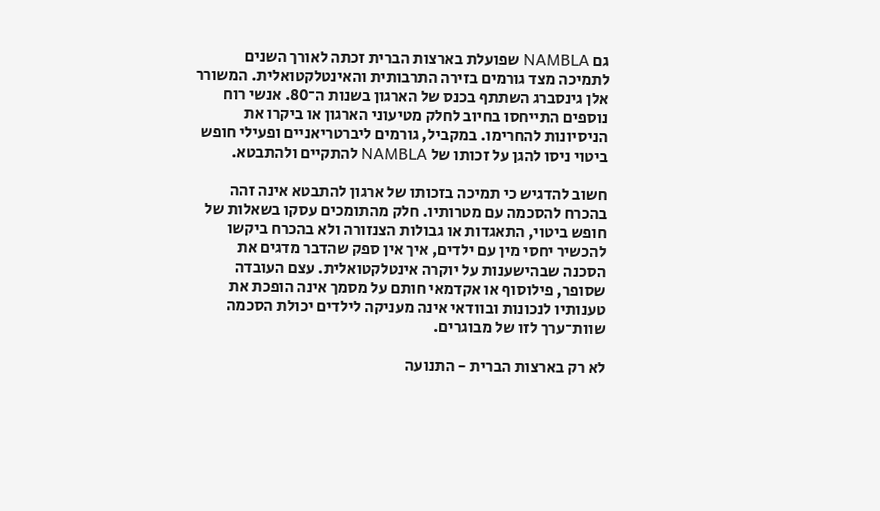גם NAMBLA שפועלת בארצות הברית זכתה לאורך השנים לתמיכה מצד גורמים בזירה התרבותית והאינטלקטואלית. המשורר אלן גינסברג השתתף בכנס של הארגון בשנות ה־80. אנשי רוח נוספים התייחסו בחיוב לחלק מטיעוני הארגון או ביקרו את הניסיונות להחרימו. במקביל, גורמים ליברטריאניים ופעילי חופש ביטוי ניסו להגן על זכותו של NAMBLA להתקיים ולהתבטא.

חשוב להדגיש כי תמיכה בזכותו של ארגון להתבטא אינה זהה בהכרח להסכמה עם מטרותיו. חלק מהתומכים עסקו בשאלות של חופש ביטוי, התאגדות או גבולות הצנזורה ולא בהכרח ביקשו להכשיר יחסי מין עם ילדים, איך אין ספק שהדבר מדגים את הסכנה שבהישענות על יוקרה אינטלקטואלית. עצם העובדה שסופר, פילוסוף או אקדמאי חותם על מסמך אינה הופכת את טענותיו לנכונות ובוודאי אינה מעניקה לילדים יכולת הסכמה שוות־ערך לזו של מבוגרים.

לא רק בארצות הברית - התנועה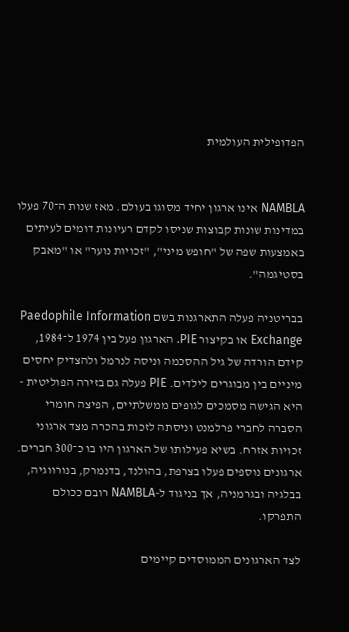הפדופילית העולמית


NAMBLA אינו ארגון יחיד מסוגו בעולם. מאז שנות ה־70 פעלו במדינות שונות קבוצות שניסו לקדם רעיונות דומים לעיתים באמצעות שפה של "חופש מיני", "זכויות נוער" או "מאבק בסטיגמה".

בבריטניה פעלה התארגנות בשם Paedophile Information Exchange או בקיצור PIE. הארגון פעל בין 1974 ל־1984, קידם הורדה של גיל ההסכמה וניסה לנרמל ולהצדיק יחסים מיניים בין מבוגרים לילדים. PIE פעלה גם בזירה הפוליטית - היא הגישה מסמכים לגופים ממשלתיים, הפיצה חומרי הסברה לחברי פרלמנט וניסתה לזכות בהכרה מצד ארגוני זכויות אזרח. בשיא פעילותו של הארגון היו בו כ־300 חברים. ארגונים נוספים פעלו בצרפת, בהולנד, בדנמרק, בנורווגיה, בבלגיה ובגרמניה, אך בניגוד ל-NAMBLA רובם ככולם התפרקו.

לצד הארגונים הממוסדים קיימים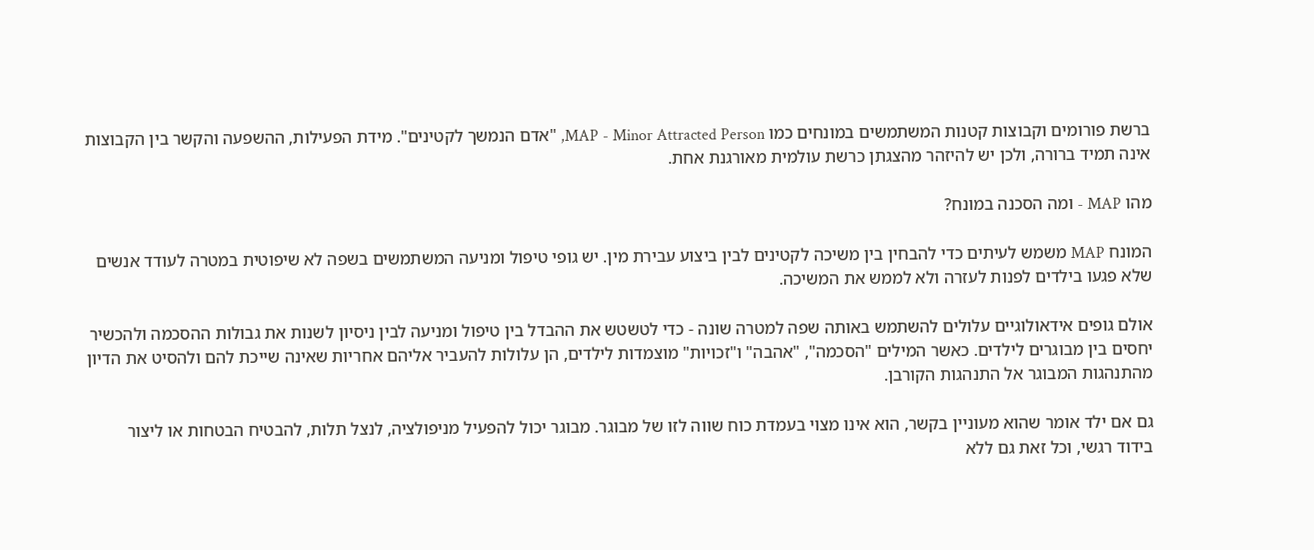ברשת פורומים וקבוצות קטנות המשתמשים במונחים כמו MAP - Minor Attracted Person, "אדם הנמשך לקטינים". מידת הפעילות, ההשפעה והקשר בין הקבוצות אינה תמיד ברורה, ולכן יש להיזהר מהצגתן כרשת עולמית מאורגנת אחת.

מהו MAP - ומה הסכנה במונח?

המונח MAP משמש לעיתים כדי להבחין בין משיכה לקטינים לבין ביצוע עבירת מין. יש גופי טיפול ומניעה המשתמשים בשפה לא שיפוטית במטרה לעודד אנשים שלא פגעו בילדים לפנות לעזרה ולא לממש את המשיכה.

אולם גופים אידאולוגיים עלולים להשתמש באותה שפה למטרה שונה - כדי לטשטש את ההבדל בין טיפול ומניעה לבין ניסיון לשנות את גבולות ההסכמה ולהכשיר יחסים בין מבוגרים לילדים. כאשר המילים "הסכמה", "אהבה" ו"זכויות" מוצמדות לילדים, הן עלולות להעביר אליהם אחריות שאינה שייכת להם ולהסיט את הדיון מהתנהגות המבוגר אל התנהגות הקורבן.

גם אם ילד אומר שהוא מעוניין בקשר, הוא אינו מצוי בעמדת כוח שווה לזו של מבוגר. מבוגר יכול להפעיל מניפולציה, לנצל תלות, להבטיח הבטחות או ליצור בידוד רגשי, וכל זאת גם ללא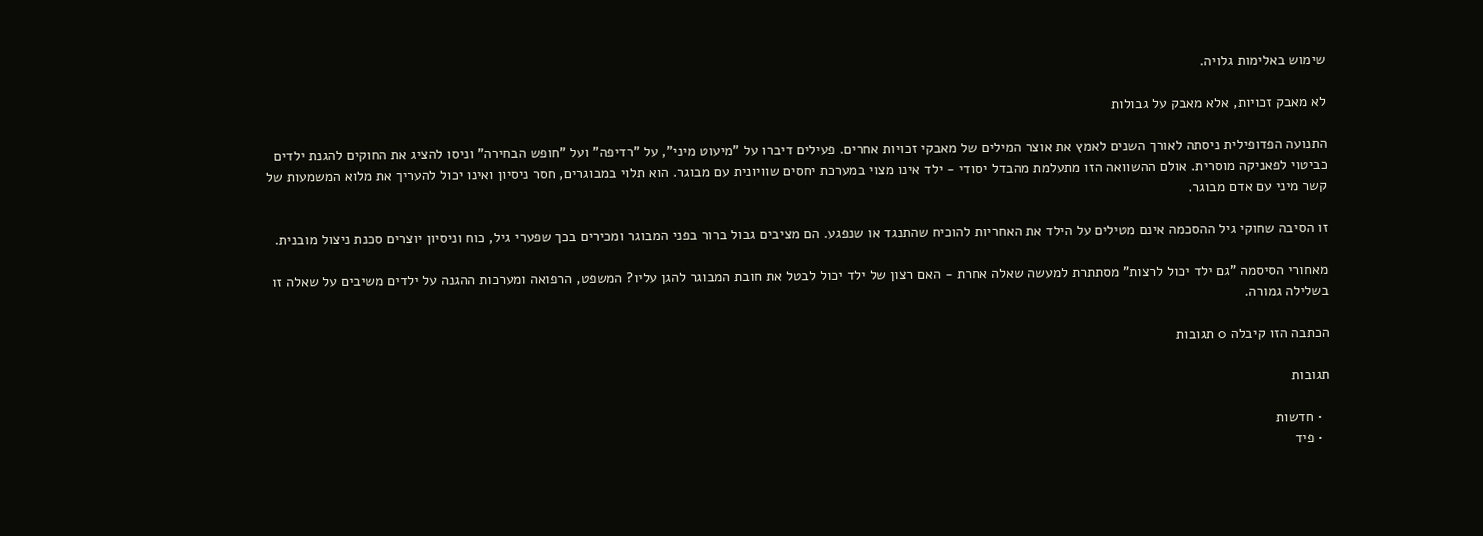שימוש באלימות גלויה.

לא מאבק זכויות, אלא מאבק על גבולות

התנועה הפדופילית ניסתה לאורך השנים לאמץ את אוצר המילים של מאבקי זכויות אחרים. פעילים דיברו על "מיעוט מיני", על "רדיפה" ועל "חופש הבחירה" וניסו להציג את החוקים להגנת ילדים כביטוי לפאניקה מוסרית. אולם ההשוואה הזו מתעלמת מהבדל יסודי - ילד אינו מצוי במערכת יחסים שוויונית עם מבוגר. הוא תלוי במבוגרים, חסר ניסיון ואינו יכול להעריך את מלוא המשמעות של קשר מיני עם אדם מבוגר.

זו הסיבה שחוקי גיל ההסכמה אינם מטילים על הילד את האחריות להוכיח שהתנגד או שנפגע. הם מציבים גבול ברור בפני המבוגר ומכירים בכך שפערי גיל, כוח וניסיון יוצרים סכנת ניצול מובנית.

מאחורי הסיסמה "גם ילד יכול לרצות" מסתתרת למעשה שאלה אחרת - האם רצון של ילד יכול לבטל את חובת המבוגר להגן עליו? המשפט, הרפואה ומערכות ההגנה על ילדים משיבים על שאלה זו בשלילה גמורה.

הכתבה הזו קיבלה 0 תגובות

תגובות

  • חדשות
  • פיד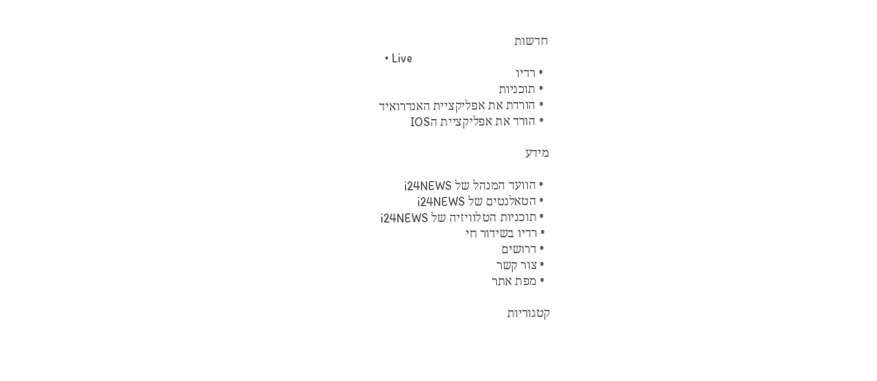חדשות
  • Live
  • רדיו
  • תוכניות
  • הורדת את אפליקציית האנדרואיד
  • הורד את אפליקציית הIOS

מידע

  • הוועד המנהל של i24NEWS
  • הטאלנטים של i24NEWS
  • תוכניות הטלוויזיה של i24NEWS
  • רדיו בשידור חי
  • דרושים
  • צור קשר
  • מפת אתר

קטגוריות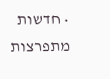• חדשות מתפרצות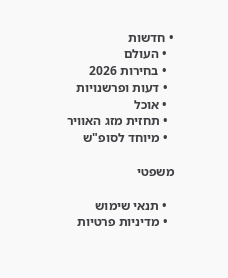• חדשות
  • העולם
  • בחירות 2026
  • דעות ופרשנויות
  • אוכל
  • תחזית מזג האוויר
  • מיוחד לסופ"ש

משפטי

  • תנאי שימוש
  • מדיניות פרטיות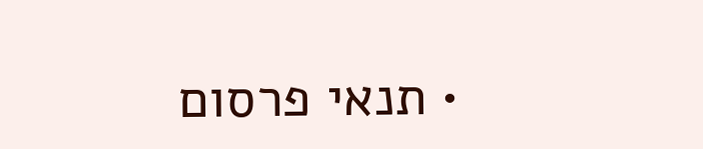• תנאי פרסום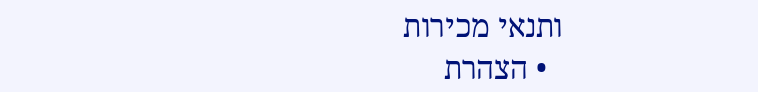ותנאי מכירות
  • הצהרת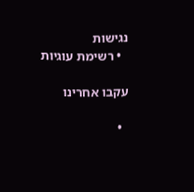נגישות
  • רשימת עוגיות

עקבו אחרינו

  •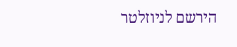הירשם לניוזלטר